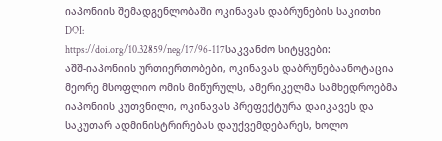იაპონიის შემადგენლობაში ოკინავას დაბრუნების საკითხი
DOI:
https://doi.org/10.32859/neg/17/96-117საკვანძო სიტყვები:
აშშ-იაპონიის ურთიერთობები, ოკინავას დაბრუნებაანოტაცია
მეორე მსოფლიო ომის მიწურულს, ამერიკელმა სამხედროებმა იაპონიის კუთვნილი, ოკინავას პრეფექტურა დაიკავეს და საკუთარ ადმინისტრირებას დაუქვემდებარეს, ხოლო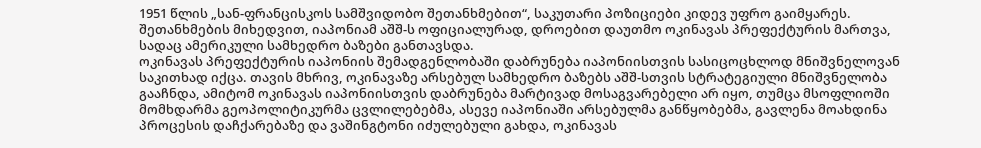1951 წლის „სან-ფრანცისკოს სამშვიდობო შეთანხმებით“, საკუთარი პოზიციები კიდევ უფრო გაიმყარეს. შეთანხმების მიხედვით, იაპონიამ აშშ-ს ოფიციალურად, დროებით დაუთმო ოკინავას პრეფექტურის მართვა, სადაც ამერიკული სამხედრო ბაზები განთავსდა.
ოკინავას პრეფექტურის იაპონიის შემადგენლობაში დაბრუნება იაპონიისთვის სასიცოცხლოდ მნიშვნელოვან საკითხად იქცა. თავის მხრივ, ოკინავაზე არსებულ სამხედრო ბაზებს აშშ-სთვის სტრატეგიული მნიშვნელობა გააჩნდა, ამიტომ ოკინავას იაპონიისთვის დაბრუნება მარტივად მოსაგვარებელი არ იყო, თუმცა მსოფლიოში მომხდარმა გეოპოლიტიკურმა ცვლილებებმა, ასევე იაპონიაში არსებულმა განწყობებმა, გავლენა მოახდინა პროცესის დაჩქარებაზე და ვაშინგტონი იძულებული გახდა, ოკინავას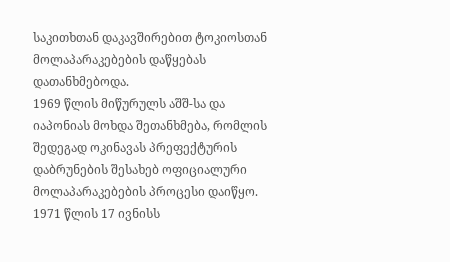საკითხთან დაკავშირებით ტოკიოსთან მოლაპარაკებების დაწყებას დათანხმებოდა.
1969 წლის მიწურულს აშშ-სა და იაპონიას მოხდა შეთანხმება, რომლის შედეგად ოკინავას პრეფექტურის დაბრუნების შესახებ ოფიციალური მოლაპარაკებების პროცესი დაიწყო. 1971 წლის 17 ივნისს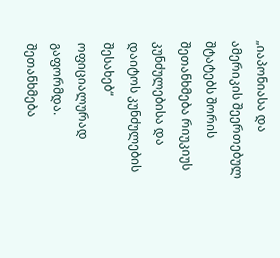„იაპონიასა და ამერიკის შეერთებულ შტატებს შორის შეთანხმება რიუკიუს კუნძულებისა და დაიტოს კუნძულების შესახებ“ ოფიციალურად გაფორმდა. შეთანხმება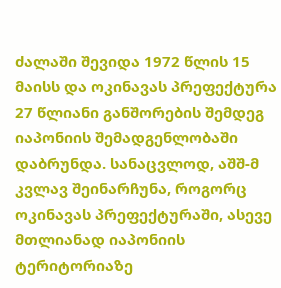ძალაში შევიდა 1972 წლის 15 მაისს და ოკინავას პრეფექტურა 27 წლიანი განშორების შემდეგ იაპონიის შემადგენლობაში დაბრუნდა. სანაცვლოდ, აშშ-მ კვლავ შეინარჩუნა, როგორც ოკინავას პრეფექტურაში, ასევე მთლიანად იაპონიის ტერიტორიაზე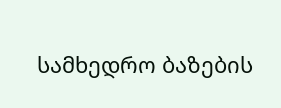სამხედრო ბაზების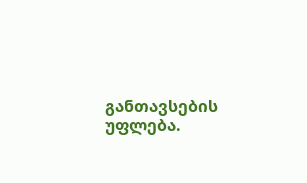განთავსების უფლება.